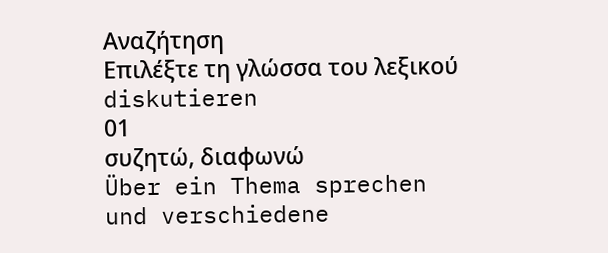Αναζήτηση
Επιλέξτε τη γλώσσα του λεξικού
diskutieren
01
συζητώ, διαφωνώ
Über ein Thema sprechen und verschiedene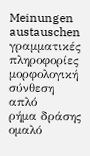Meinungen austauschen
γραμματικές πληροφορίες
μορφολογική σύνθεση
απλό
ρήμα δράσης
ομαλό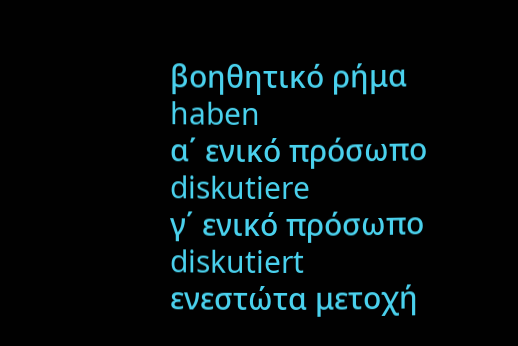βοηθητικό ρήμα
haben
α΄ ενικό πρόσωπο
diskutiere
γ΄ ενικό πρόσωπο
diskutiert
ενεστώτα μετοχή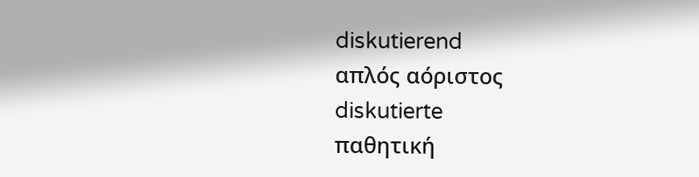diskutierend
απλός αόριστος
diskutierte
παθητική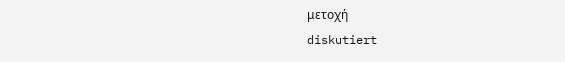μετοχή
diskutiert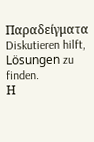Παραδείγματα
Diskutieren hilft, Lösungen zu finden.
Η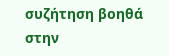συζήτηση βοηθά στην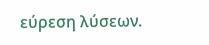εύρεση λύσεων.